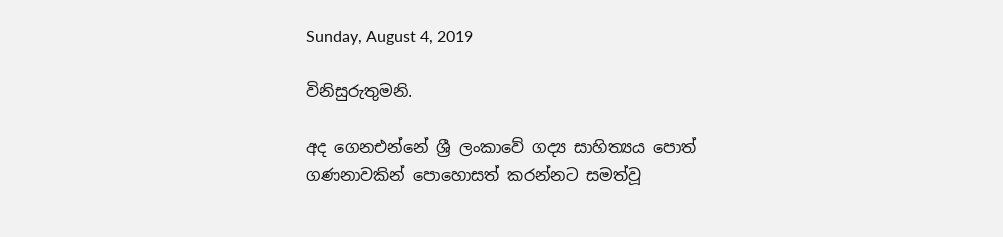Sunday, August 4, 2019

විනිසුරුතුමනි.

අද ගෙනඑන්නේ ශ්‍රී ලංකාවේ ගද්‍ය සාහිත්‍යය පොත් ගණනාවකින් පොහොසත් කරන්නට සමත්වූ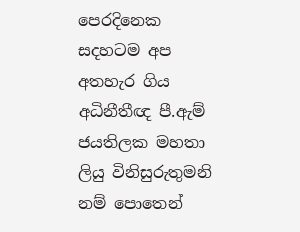පෙරදිනෙක සදහටම අප අතහැර ගිය අධිනීතීඥ පී.ඇම් ජයතිලක මහතා ලියු විනිසුරුතුමනි නම් පොතෙන්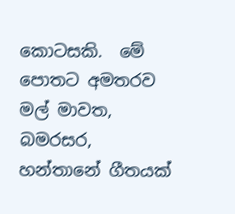කොටසකි.  මේ පොතට අමතරව මල් මාවත, බමරසර, හන්තානේ ගීතයක්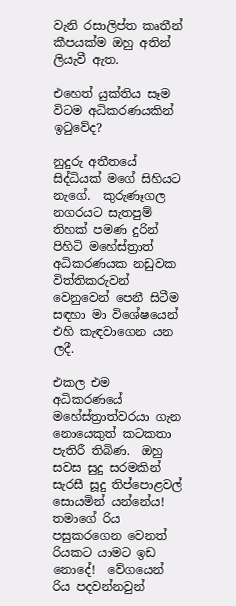වැනි රසාලිප්ත කෘතීන් කීපයක්ම ඔහු අතින් ලියැවී ඇත.

එහෙත් යුක්තිය සෑම විටම අධිකරණයකින් ඉටුවේද?

නුදුරු අතීතයේ සිද්ධියක් මගේ සිහියට නැගේ.  කුරුණෑගල නගරයට සැතපුම් තිහක් පමණ දුරින් පිහිටි මහේස්ත්‍රාත් අධිකරණයක නඩුවක විත්තිකරුවන් වෙනුවෙන් පෙනී සිටීම සඳහා මා විශේෂයෙන් එහි කැඳවාගෙන යන ලදී.

එකල එම අධිකරණයේ මහේස්ත්‍රාත්වරයා ගැන නොයෙකුත් කටකතා පැතිරී තිබිණ.  ඔහු සවස සුදු සරමකින් සැරසී සූදු තිප්පොළවල් සොයමින් යන්නේය!  තමාගේ රිය පසුකරගෙන වෙනත් රියකට යාමට ඉඩ නොදේ!  වේගයෙන් රිය පදවන්නවුන්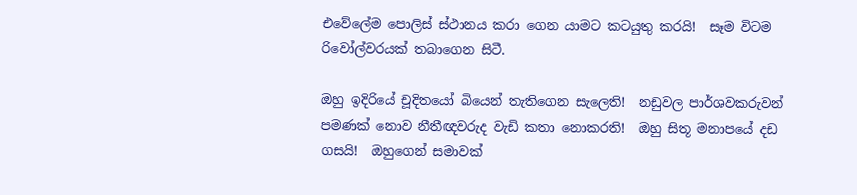එවේලේම පොලිස් ස්ථානය කරා ගෙන යාමට කටයුතු කරයි!  සෑම විටම රිවෝල්වරයක් තබාගෙන සිටී.

ඔහු ඉදිරියේ චූදිතයෝ බියෙන් තැතිගෙන සැලෙති!  නඩුවල පාර්ශවකරුවන් පමණක් නොව නීතීඥවරුද වැඩි කතා නොකරති!  ඔහු සිතූ මනාපයේ දඩ ගසයි!  ඔහුගෙන් සමාවක්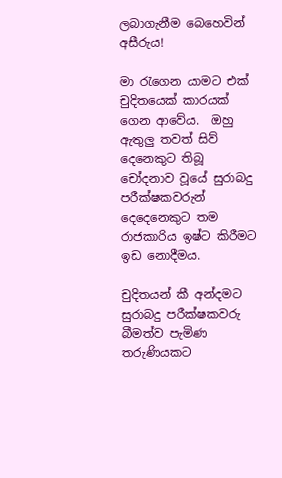ලබාගැනීම බෙහෙවින් අසීරුය!

මා රැගෙන යාමට එක් චුදිතයෙක් කාරයක් ගෙන ආවේය.  ඔහු ඇතුලු තවත් සිව් දෙනෙකුට තිබූ චෝදනාව වූයේ සුරාබදු පරීක්ෂකවරුන් දෙදෙනෙකුට තම රාජකාරිය ඉෂ්ට කිරීමට ඉඩ නොදීමය.

චුදිතයන් කී අන්දමට සුරාබදු පරීක්ෂකවරු බීමත්ව පැමිණ තරුණියකට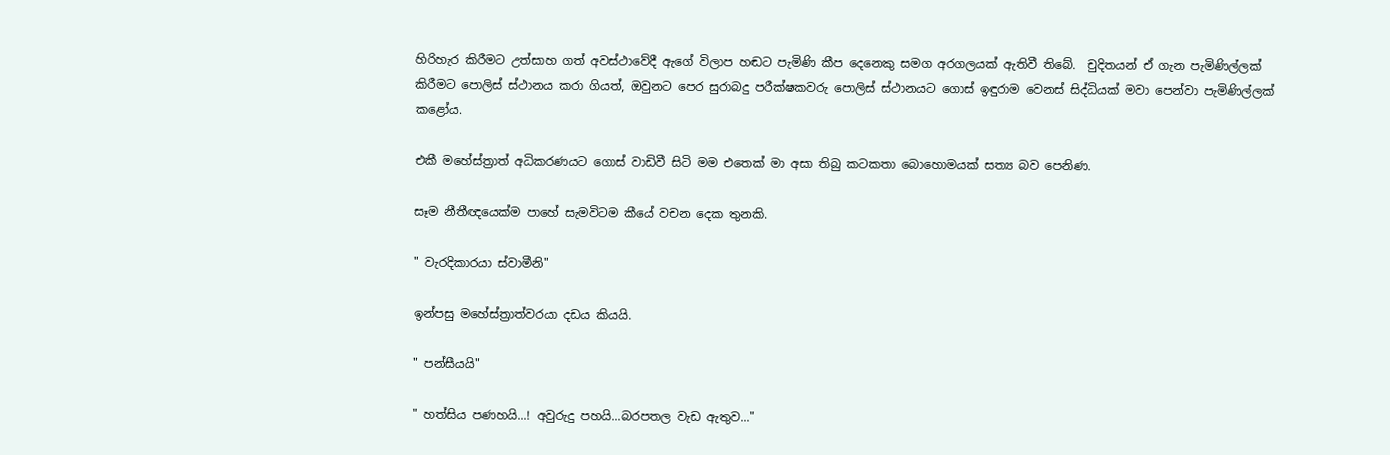හිරිහැර කිරීමට උත්සාහ ගත් අවස්ථාවේදී ඇගේ විලාප හඬට පැමිණි කීප දෙනෙකු සමග අරගලයක් ඇතිවී තිබේ.  චුදිතයන් ඒ ගැන පැමිණිල්ලක් කිරීමට පොලිස් ස්ථානය කරා ගියත්, ඔවුනට පෙර සුරාබදු පරීක්ෂකවරු පොලිස් ස්ථානයට ගොස් ඉඳුරාම වෙනස් සිද්ධියක් මවා පෙන්වා පැමිණිල්ලක් කළෝය.

එකී මහේස්ත්‍රාත් අධිකරණයට ගොස් වාඩිවී සිටි මම එතෙක් මා අසා තිබු කටකතා බොහොමයක් සත්‍ය බව පෙනිණ.

සෑම නීතීඥයෙක්ම පාහේ සැමවිටම කීයේ වචන දෙක තුනකි.

" වැරදිකාරයා ස්වාමීනි"

ඉන්පසු මහේස්ත්‍රාත්වරයා දඩය කියයි.

" පන්සීයයි"

" හත්සිය පණහයි...! අවුරුදු පහයි...බරපතල වැඩ ඇතුව..."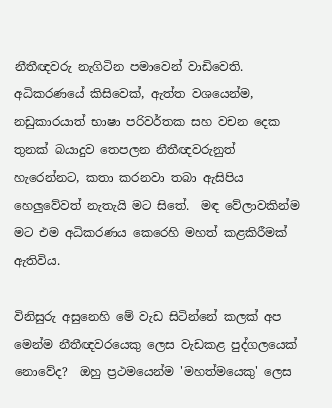නීතීඥවරු නැගිටින පමාවෙන් වාඩිවෙති.  අධිකරණයේ කිසිවෙක්, ඇත්ත වශයෙන්ම, නඩුකාරයාත් භාෂා පරිවර්තක සහ වචන දෙක තුනක් බයාදුව තෙපලන නීතීඥවරුනුත් හැරෙන්නට, කතා කරනවා තබා ඇසිපිය හෙලුවේවත් නැතැයි මට සිතේ.  මඳ වේලාවකින්ම මට එම අධිකරණය කෙරෙහි මහත් කළකිරීමක් ඇතිවිය.

විනිසුරු අසුනෙහි මේ වැඩ සිටින්නේ කලක් අප මෙන්ම නීතීඥවරයෙකු ලෙස වැඩකළ පුද්ගලයෙක් නොවේද?  ඔහු ප්‍රථමයෙන්ම 'මහත්මයෙකු' ලෙස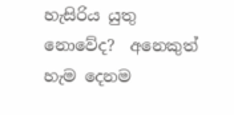හැසිරිය යුතු නොවේද?  අනෙකුත් හැම දෙනම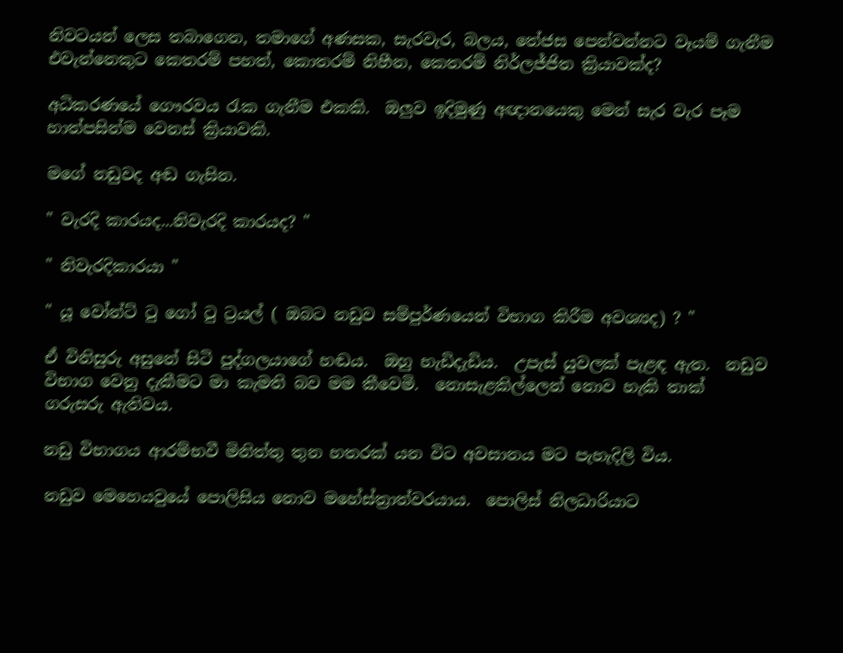නිවටයන් ලෙස තබාගෙන, තමාගේ අණසක, සැරවැර, බලය, තේජස පෙන්වන්නට වෑයම් ගැනීම එවැන්නෙකුට කෙතරම් පහත්, කොතරම් නිහීන, කෙතරම් නිර්ලජ්ජිත ක්‍රියාවක්ද?

අධිකරණයේ ගෞරවය රැක ගැනීම එකකි.  ඔලුව ඉදිමුණු අඥානයෙකු මෙන් සැර වැර පෑම හාත්පසින්ම වෙනස් ක්‍රියාවකි.

මගේ නඩුවද අඬ ගැසින.

" වැරදි කාරයද...නිවැරදි කාරයද? "

" නිවැරදිකාරයා "

" යූ වෝන්ට් ටු ගෝ ටු ට්‍රයල් ( ඔබට නඩුව සම්පුර්ණයෙන් විභාග කිරීම අවශ්‍යද) ? "

ඒ විනිසුරු අසුනේ සිටි පුද්ගලයාගේ හඬය.  ඔහු හැඩිදැඩිය.  උපැස් යුවලක් පැළඳ ඇත.  නඩුව විභාග වෙනු දැකීමට මා කැමති බව මම කීවෙමි.  නොසැළකිල්ලෙන් නොව හැකි තාක් ගරුසරු ඇතිවය.

නඩු විභාගය ආරම්භවී මිනිත්තු තුන හතරක් යන විට අවසානය මට පැහැදිලි විය.

නඩුව මෙහෙයවුයේ පොලිසිය නොව මහේස්ත්‍රාත්වරයාය.  පොලිස් නිලධාරියාට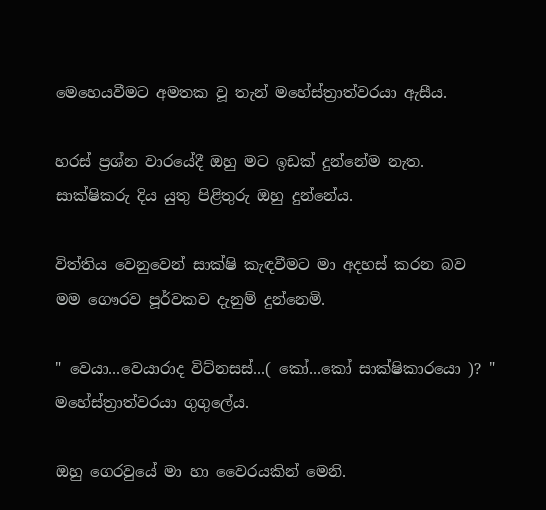මෙහෙයවීමට අමතක වූ තැන් මහේස්ත්‍රාත්වරයා ඇසීය.

හරස් ප්‍රශ්න වාරයේදී ඔහු මට ඉඩක් දුන්නේම නැත.  සාක්ෂිකරු දිය යුතු පිළිතුරු ඔහු දුන්නේය.

විත්තිය වෙනුවෙන් සාක්ෂි කැඳවීමට මා අදහස් කරන බව මම ගෞරව පූර්වකව දැනුම් දුන්නෙමි.

" වෙයා...වෙයාරාද විට්නසස්...( කෝ...කෝ සාක්ෂිකාරයො )? "  මහේස්ත්‍රාත්වරයා ගුගුලේය.

ඔහු ගෙරවුයේ මා හා වෛරයකින් මෙනි.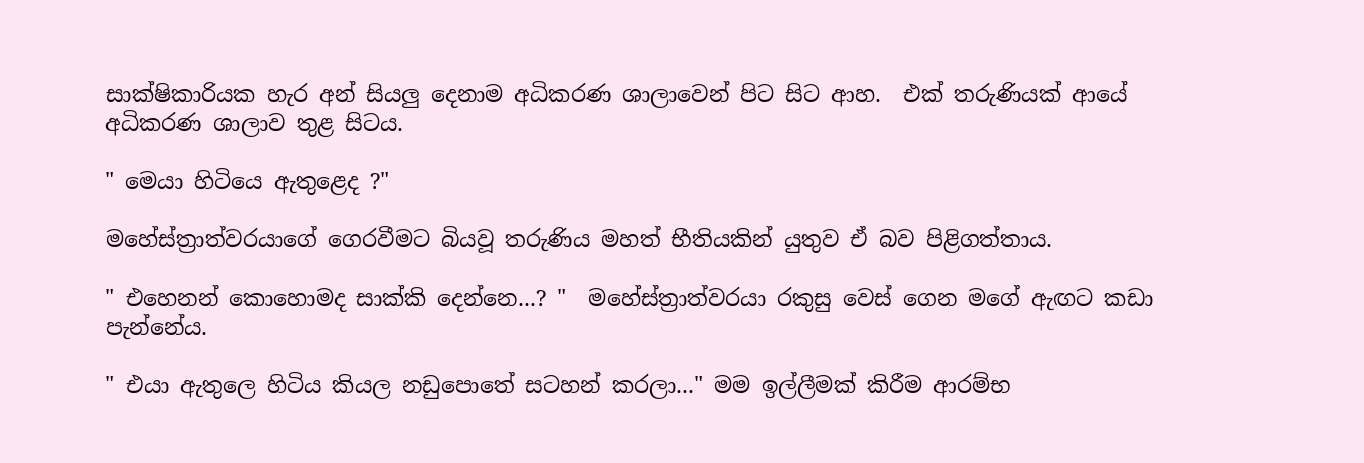සාක්ෂිකාරියක හැර අන් සියලු දෙනාම අධිකරණ ශාලාවෙන් පිට සිට ආහ.  එක් තරුණියක් ආයේ අධිකරණ ශාලාව තුළ සිටය.

" මෙයා හිටියෙ ඇතුළෙද ?"

මහේස්ත්‍රාත්වරයාගේ ගෙරවීමට බියවූ තරුණිය මහත් භීතියකින් යුතුව ඒ බව පිළිගත්තාය.

" එහෙනන් කොහොමද සාක්කි දෙන්නෙ...? "  මහේස්ත්‍රාත්වරයා රකුසු වෙස් ගෙන මගේ ඇඟට කඩා පැන්නේය.

" එයා ඇතුලෙ හිටිය කියල නඩුපොතේ සටහන් කරලා..." මම ඉල්ලීමක් කිරීම ආරම්භ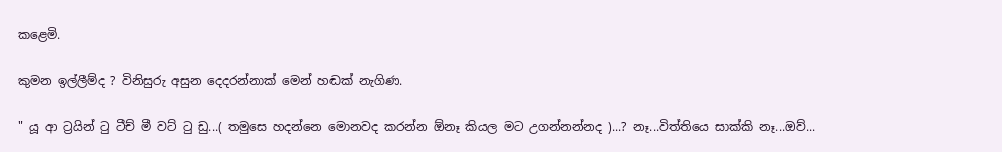කළෙමි.

කුමන ඉල්ලීම්ද ? විනිසුරු අසුන දෙදරන්නාක් මෙන් හඬක් නැගිණ.

" යූ ආ ට්‍රයින් ටු ටීච් මී වට් ටු ඩු...( තමුසෙ හදන්නෙ මොනවද කරන්න ඕනෑ කියල මට උගන්නන්නද )...? නෑ...විත්තියෙ සාක්කි නෑ...ඔව්...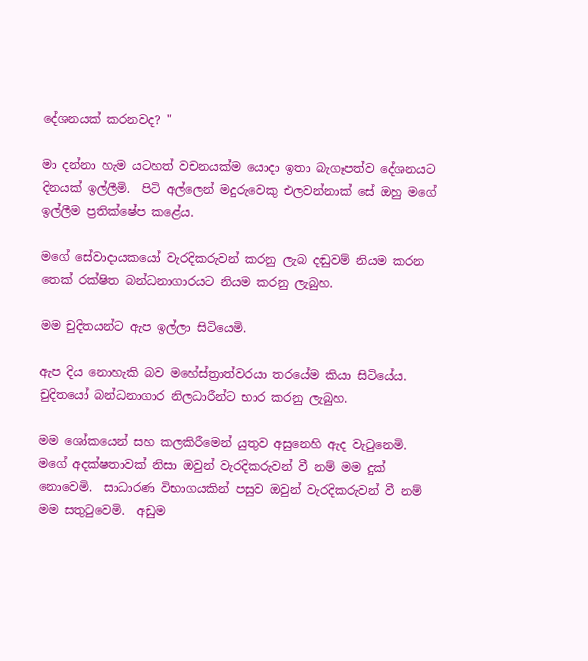දේශනයක් කරනවද? "

මා දන්නා හැම යටහත් වචනයක්ම යොදා ඉතා බැගෑපත්ව දේශනයට දිනයක් ඉල්ලීමි.  පිටි අල්ලෙන් මදුරුවෙකු එලවන්නාක් සේ ඔහු මගේ ඉල්ලීම ප්‍රතික්ෂේප කළේය.

මගේ සේවාදායකයෝ වැරදිකරුවන් කරනු ලැබ දඬුවම් නියම කරන තෙක් රක්ෂිත බන්ධනාගාරයට නියම කරනු ලැබුහ.

මම චුදිතයන්ට ඇප ඉල්ලා සිටියෙමි.

ඇප දිය නොහැකි බව මහේස්ත්‍රාත්වරයා තරයේම කියා සිටියේය.  චුදිතයෝ බන්ධනාගාර නිලධාරීන්ට භාර කරනු ලැබුහ.

මම ශෝකයෙන් සහ කලකිරීමෙන් යුතුව අසුනෙහි ඇද වැටුනෙමි.  මගේ අදක්ෂතාවක් නිසා ඔවුන් වැරදිකරුවන් වී නම් මම දුක් නොවෙමි.  සාධාරණ විභාගයකින් පසුව ඔවුන් වැරදිකරුවන් වී නම් මම සතුටුවෙමි.  අඩුම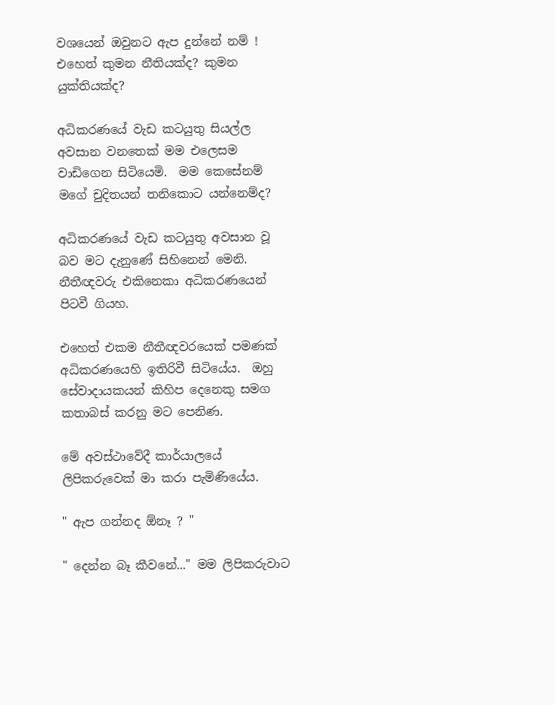වශයෙන් ඔවුනට ඇප දුන්නේ නම් ! එහෙත් කුමන නීතියක්ද? කුමන යුක්තියක්ද?

අධිකරණයේ වැඩ කටයුතු සියල්ල අවසාන වනතෙක් මම එලෙසම වාඩිගෙන සිටියෙමි.  මම කෙසේනම් මගේ චුදිතයන් තනිකොට යන්නෙම්ද?

අධිකරණයේ වැඩ කටයුතු අවසාන වූ බව මට දැනුණේ සිහිනෙන් මෙනි.  නීතීඥවරු එකිනෙකා අධිකරණයෙන් පිටවී ගියහ.

එහෙත් එකම නීතීඥවරයෙක් පමණක් අධිකරණයෙහි ඉතිරිවී සිටියේය.  ඔහු සේවාදායකයන් කිහිප දෙනෙකු සමග කතාබස් කරනු මට පෙනිණ.

මේ අවස්ථාවේදී කාර්යාලයේ ලිපිකරුවෙක් මා කරා පැමිණියේය.

" ඇප ගන්නද ඕනෑ ? "

" දෙන්න බෑ කීවනේ..." මම ලිපිකරුවාට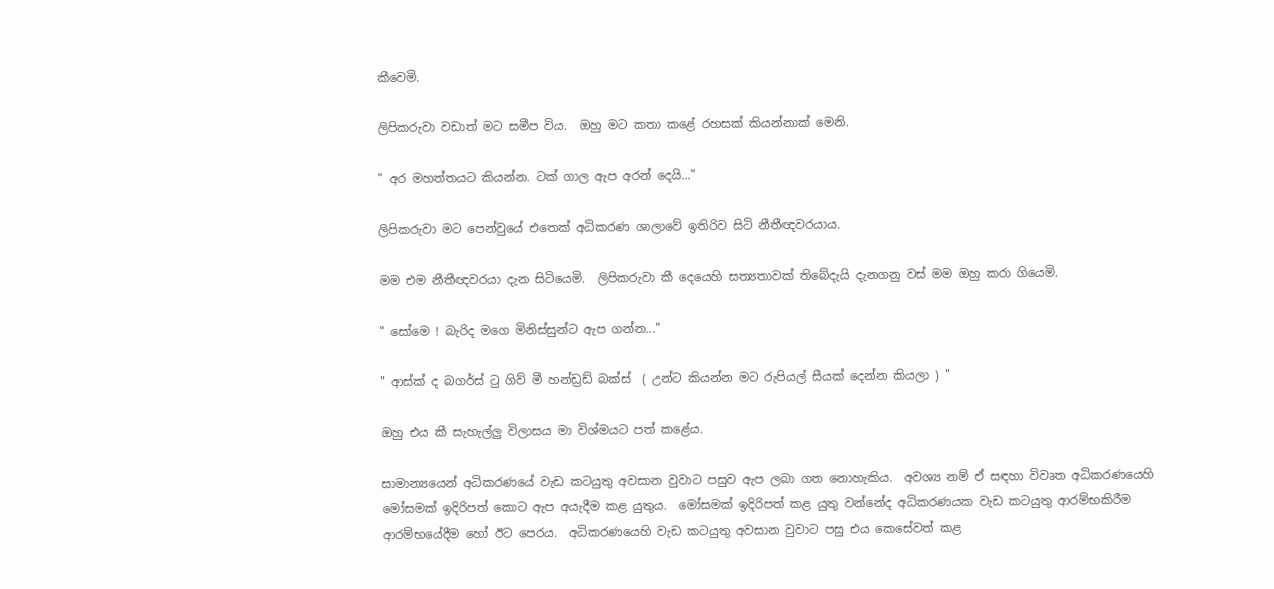කීවෙමි.

ලිපිකරුවා වඩාත් මට සමීප විය.  ඔහු මට කතා කළේ රහසක් කියන්නාක් මෙනි.

" අර මහත්තයට කියන්න. ටක් ගාල ඇප අරන් දෙයි..."

ලිපිකරුවා මට පෙන්වුයේ එතෙක් අධිකරණ ශාලාවේ ඉතිරිව සිටි නීතීඥවරයාය.

මම එම නීතීඥවරයා දැන සිටියෙමි.  ලිපිකරුවා කී දෙයෙහි සත්‍යතාවක් තිබේදැයි දැනගනු වස් මම ඔහු කරා ගියෙමි.

" සෝමෙ ! බැරිද මගෙ මිනිස්සුන්ට ඇප ගන්න..."

" ආස්ක් ද බගර්ස් ටු ගිව් මී හන්ඩ්‍රඩ් බක්ස්  ( උන්ට කියන්න මට රුපියල් සීයක් දෙන්න කියලා ) "

ඔහු එය කී සැහැල්ලු විලාසය මා විශ්මයට පත් කළේය.

සාමාන්‍යයෙන් අධිකරණයේ වැඩ කටයුතු අවසාන වුවාට පසුව ඇප ලබා ගත නොහැකිය.  අවශ්‍ය නම් ඒ සඳහා විවෘත අධිකරණයෙහි මෝසමක් ඉදිරිපත් කොට ඇප අයැදීම කළ යුතුය.  මෝසමක් ඉදිරිපත් කළ යුතු වන්නේද අධිකරණයක වැඩ කටයුතු ආරම්භකිරීම ආරම්භයේදීම හෝ ඊට පෙරය.  අධිකරණයෙහි වැඩ කටයුතු අවසාන වුවාට පසු එය කෙසේවත් කළ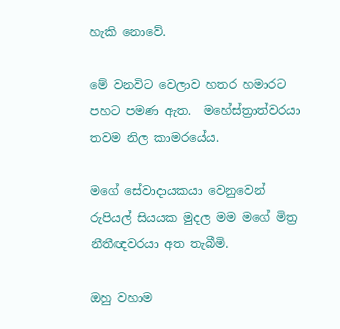හැකි නොවේ.

මේ වනවිට වෙලාව හතර හමාරට පහට පමණ ඇත.  මහේස්ත්‍රාත්වරයා තවම නිල කාමරයේය.

මගේ සේවාදායකයා වෙනුවෙන් රුපියල් සියයක මුදල මම මගේ මිත්‍ර නීතීඥවරයා අත තැබීමි.

ඔහු වහාම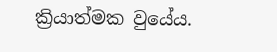ක්‍රියාත්මක වුයේය.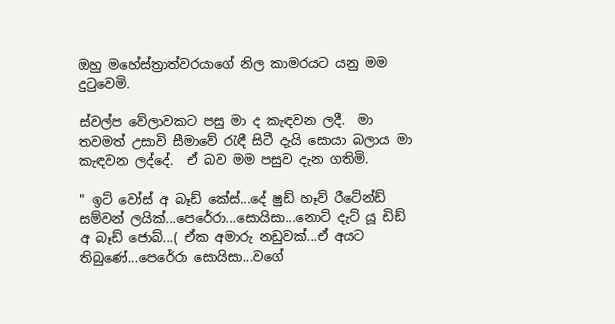ඔහු මහේස්ත්‍රාත්වරයාගේ නිල කාමරයට යනු මම දුටුවෙමි.

ස්වල්ප වේලාවකට පසු මා ද කැඳවන ලදී.  මා තවමත් උසාවි සීමාවේ රැඳී සිටී දැයි සොයා බලාය මා කැඳවන ලද්දේ.  ඒ බව මම පසුව දැන ගතිමි.

" ඉට් වෝස් අ බෑඩ් කේස්...දේ ෂුඩ් හෑව් රීටේන්ඩ් සම්වන් ලයික්...පෙරේරා...සොයිසා...නොට් දැට් යූ ඩිඩ් අ බෑඩ් ජොබ්...( ඒක අමාරු නඩුවක්...ඒ අයට තිබුණේ...පෙරේරා සොයිසා...වගේ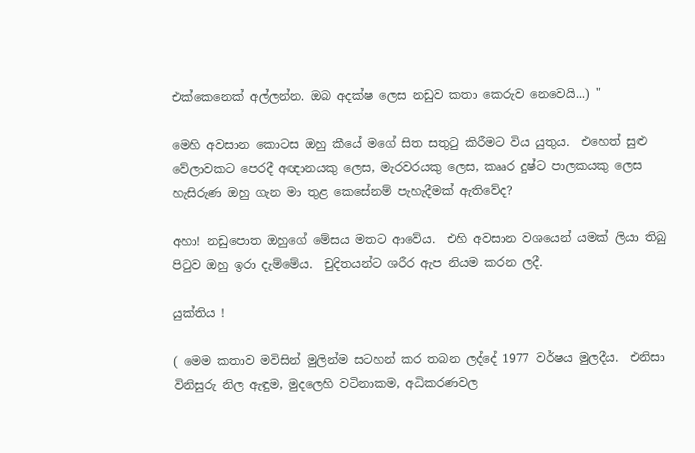එක්කෙනෙක් අල්ලන්න. ඔබ අදක්ෂ ලෙස නඩුව කතා කෙරුව නෙවෙයි...) "

මෙහි අවසාන කොටස ඔහු කීයේ මගේ සිත සතුටු කිරීමට විය යුතුය.  එහෙත් සුළු වේලාවකට පෙරදී අඥානයකු ලෙස, මැරවරයකු ලෙස, කෲර දුෂ්ට පාලකයකු ලෙස හැසිරුණ ඔහු ගැන මා තුළ කෙසේනම් පැහැදීමක් ඇතිවේද?

අහා! නඩුපොත ඔහුගේ මේසය මතට ආවේය.  එහි අවසාන වශයෙන් යමක් ලියා තිබු පිටුව ඔහු ඉරා දැම්මේය.  චුදිතයන්ට ශරීර ඇප නියම කරන ලදී.

යුක්තිය !

( මෙම කතාව මවිසින් මුලින්ම සටහන් කර තබන ලද්දේ 1977 වර්ෂය මුලදීය.  එනිසා විනිසුරු නිල ඇඳුම, මුදලෙහි වටිනාකම, අධිකරණවල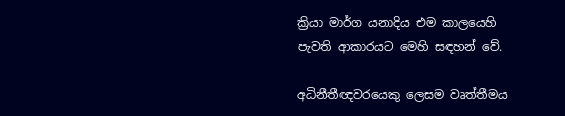ක්‍රියා මාර්ග යනාදිය එම කාලයෙහි පැවති ආකාරයට මෙහි සඳහන් වේ.

අධිනීතීඥවරයෙකු ලෙසම වෘත්තීමය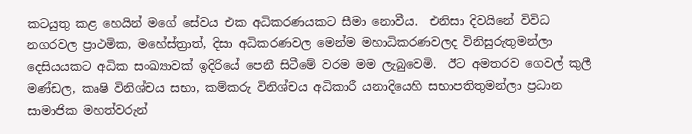කටයුතු කළ හෙයින් මගේ සේවය එක අධිකරණයකට සීමා නොවීය.  එනිසා දිවයිනේ විවිධ නගරවල ප්‍රාථමික, මහේස්ත්‍රාත්, දිසා අධිකරණවල මෙන්ම මහාධිකරණවලද විනිසුරුතුමන්ලා දෙසියයකට අධික සංඛ්‍යාවක් ඉදිරියේ පෙනී සිටීමේ වරම මම ලැබුවෙමි.  ඊට අමතරව ගෙවල් කුලී මණ්ඩල, කෘෂි විනිශ්චය සභා, කම්කරු විනිශ්චය අධිකාරී යනාදියෙහි සභාපතිතුමන්ලා ප්‍රධාන සාමාජික මහත්වරුන්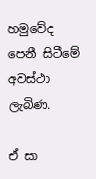හමුවේද පෙනී සිටීමේ අවස්ථා ලැබිණ.

ඒ සා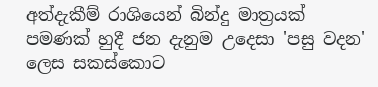අත්දැකීම් රාශියෙන් බින්දු මාත්‍රයක් පමණක් හුදී ජන දැනුම උදෙසා 'පසු වදන' ලෙස සකස්කොට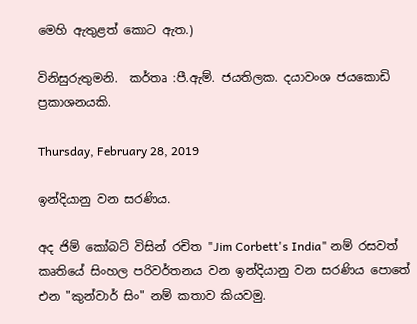මෙහි ඇතුළත් කොට ඇත.)

විනිසුරුතුමනි.  කර්තෘ :පී.ඇම්. ජයතිලක. දයාවංශ ජයකොඩි ප්‍රකාශනයකි.

Thursday, February 28, 2019

ඉන්දියානු වන සරණිය.

අද ජිම් කෝබට් විසින් රචිත "Jim Corbett's India" නම් රසවත් කෘතියේ සිංහල පරිවර්තනය වන ඉන්දියානු වන සරණිය පොතේ එන "කුන්වාර් සිං" නම් කතාව කියවමු.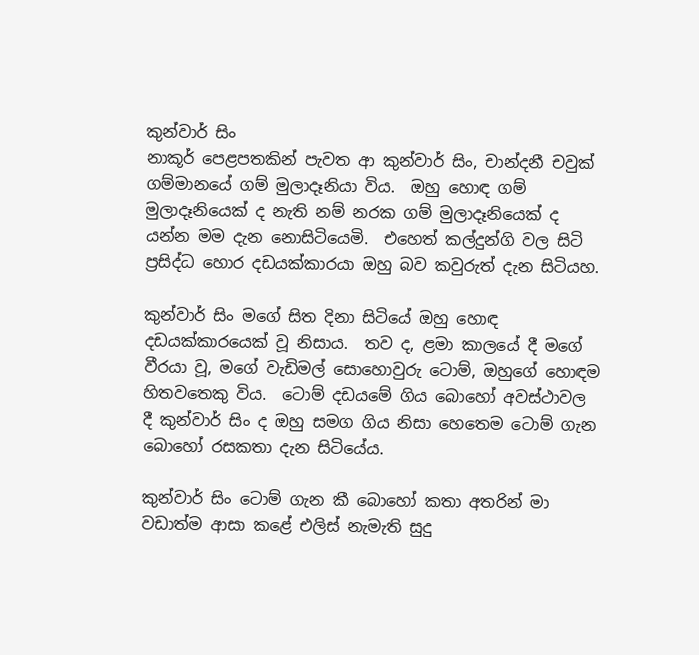කුන්වාර් සිං
නාකූර් පෙළපතකින් පැවත ආ කුන්වාර් සිං, චාන්දනී චවුක් ගම්මානයේ ගම් මුලාදෑනියා විය.  ඔහු හොඳ ගම් මුලාදෑනියෙක් ද නැති නම් නරක ගම් මුලාදෑනියෙක් ද යන්න මම දැන නොසිටියෙමි.  එහෙත් කල්දුන්ගි වල සිටි ප්‍රසිද්ධ හොර දඩයක්කාරයා ඔහු බව කවුරුත් දැන සිටියහ.

කුන්වාර් සිං මගේ සිත දිනා සිටියේ ඔහු හොඳ දඩයක්කාරයෙක් වූ නිසාය.  තව ද, ළමා කාලයේ දී මගේ වීරයා වූ, මගේ වැඩිමල් සොහොවුරු ටොම්, ඔහුගේ හොඳම හිතවතෙකු විය.  ටොම් දඩයමේ ගිය බොහෝ අවස්ථාවල දී කුන්වාර් සිං ද ඔහු සමග ගිය නිසා හෙතෙම ටොම් ගැන බොහෝ රසකතා දැන සිටියේය.

කුන්වාර් සිං ටොම් ගැන කී බොහෝ කතා අතරින් මා වඩාත්ම ආසා කළේ එලිස් නැමැති සුදු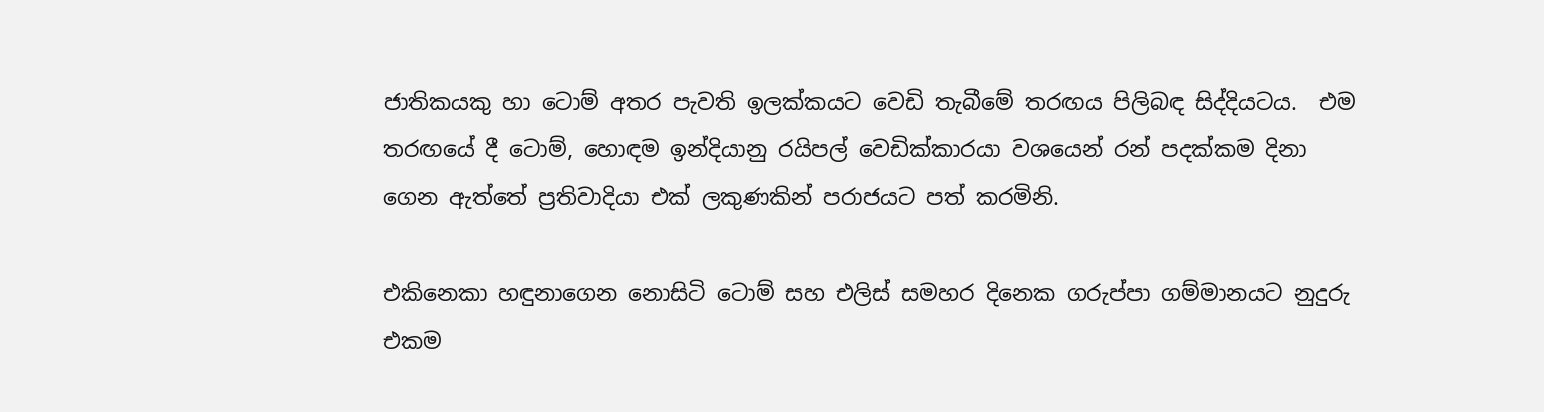ජාතිකයකු හා ටොම් අතර පැවති ඉලක්කයට වෙඩි තැබීමේ තරඟය පිලිබඳ සිද්දියටය.  එම තරඟයේ දී ටොම්, හොඳම ඉන්දියානු රයිපල් වෙඩික්කාරයා වශයෙන් රන් පදක්කම දිනා ගෙන ඇත්තේ ප්‍රතිවාදියා එක් ලකුණකින් පරාජයට පත් කරමිනි.

එකිනෙකා හඳුනාගෙන නොසිටි ටොම් සහ එලිස් සමහර දිනෙක ගරුප්පා ගම්මානයට නුදුරු එකම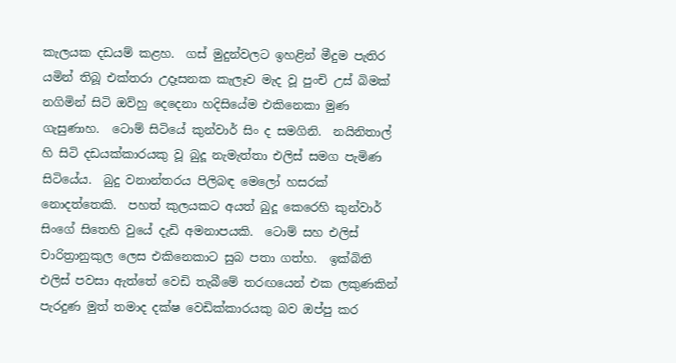කැලයක දඩයම් කළහ.  ගස් මුදුන්වලට ඉහළින් මීදුම පැතිර යමින් තිබූ එක්තරා උදෑසනක කැලෑව මැද වූ පුංචි උස් බිමක් නගිමින් සිටි ඔව්හු දෙදෙනා හදිසියේම එකිනෙකා මුණ ගැසුණාහ.  ටොම් සිටියේ කුන්වාර් සිං ද සමගිනි.  නයිනිතාල් හි සිටි දඩයක්කාරයකු වූ බුදූ නැමැත්තා එලිස් සමග පැමිණ සිටියේය.  බුදු වනාන්තරය පිලිබඳ මෙලෝ හසරක් නොදත්තෙකි.  පහත් කුලයකට අයත් බුදූ කෙරෙහි කුන්වාර් සිංගේ සිතෙහි වුයේ දැඩි අමනාපයකි.  ටොම් සහ එලිස් චාරිත්‍රානුකුල ලෙස එකිනෙකාට සුබ පතා ගත්හ.  ඉක්බිති එලිස් පවසා ඇත්තේ වෙඩි තැබීමේ තරඟයෙන් එක ලකුණකින් පැරදුණ මුත් තමාද දක්ෂ වෙඩික්කාරයකු බව ඔප්පු කර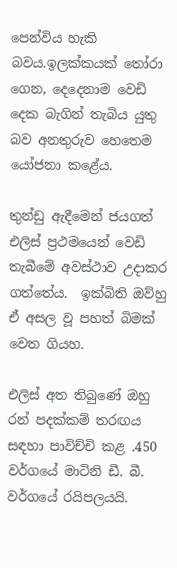පෙන්විය හැකි බවය.ඉලක්කයක් තෝරා ගෙන, දෙදෙනාම වෙඩි දෙක බැගින් තැබිය යුතු බව අනතුරුව හෙතෙම යෝජනා කළේය.

තුන්ඩු ඇදීමෙන් ජයගත් එලිස් ප්‍රථමයෙන් වෙඩි තැබීමේ අවස්ථාව උදාකර ගත්තේය.  ඉක්බිති ඔව්හු ඒ අසල වූ පහත් බිමක් වෙත ගියහ.

එලිස් අත තිබුණේ ඔහු රන් පදක්කම් තරඟය සඳහා පාවිච්චි කළ .450 වර්ගයේ මාටිනි ඩී. බී. වර්ගයේ රයිපලයයි.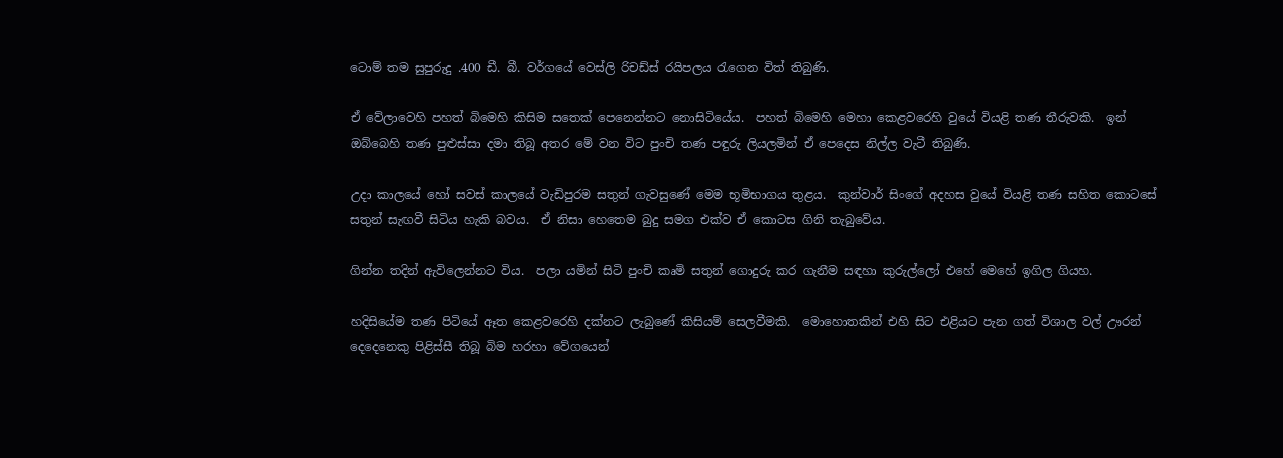ටොම් තම සුපුරුදු .400 ඩී. බී. වර්ගයේ වෙස්ලි රිචඩ්ස් රයිපලය රැගෙන විත් තිබුණි.

ඒ වේලාවෙහි පහත් බිමෙහි කිසිම සතෙක් පෙනෙන්නට නොසිටියේය.  පහත් බිමෙහි මෙහා කෙළවරෙහි වුයේ වියළි තණ තීරුවකි.  ඉන් ඔබ්බෙහි තණ පුළුස්සා දමා තිබූ අතර මේ වන විට පුංචි තණ පඳුරු ලියලමින් ඒ පෙදෙස නිල්ල වැටී තිබුණි.

උදා කාලයේ හෝ සවස් කාලයේ වැඩිපුරම සතුන් ගැවසුණේ මෙම භූමිභාගය තුළය.  කුන්වාර් සිංගේ අදහස වුයේ වියළි තණ සහිත කොටසේ සතුන් සැඟවී සිටිය හැකි බවය.  ඒ නිසා හෙතෙම බුදු සමග එක්ව ඒ කොටස ගිනි තැබුවේය.

ගින්න තදින් ඇවිලෙන්නට විය.  පලා යමින් සිටි පුංචි කෘමි සතුන් ගොදුරු කර ගැනීම සඳහා කුරුල්ලෝ එහේ මෙහේ ඉගිල ගියහ.

හදිසියේම තණ පිටියේ ඈත කෙළවරෙහි දක්නට ලැබුණේ කිසියම් සෙලවීමකි.  මොහොතකින් එහි සිට එළියට පැන ගත් විශාල වල් ඌරන් දෙදෙනෙකු පිළිස්සී තිබූ බිම හරහා වේගයෙන්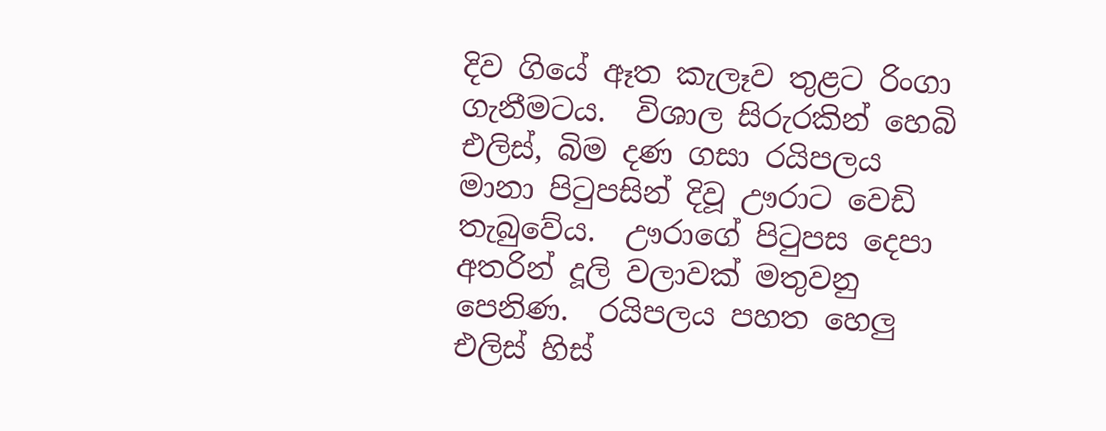දිව ගියේ ඈත කැලෑව තුළට රිංගා ගැනීමටය.  විශාල සිරුරකින් හෙබි එලිස්, බිම දණ ගසා රයිපලය මානා පිටුපසින් දිවූ ඌරාට වෙඩි තැබුවේය.  ඌරාගේ පිටුපස දෙපා අතරින් දූලි වලාවක් මතුවනු පෙනිණ.  රයිපලය පහත හෙලු එලිස් හිස්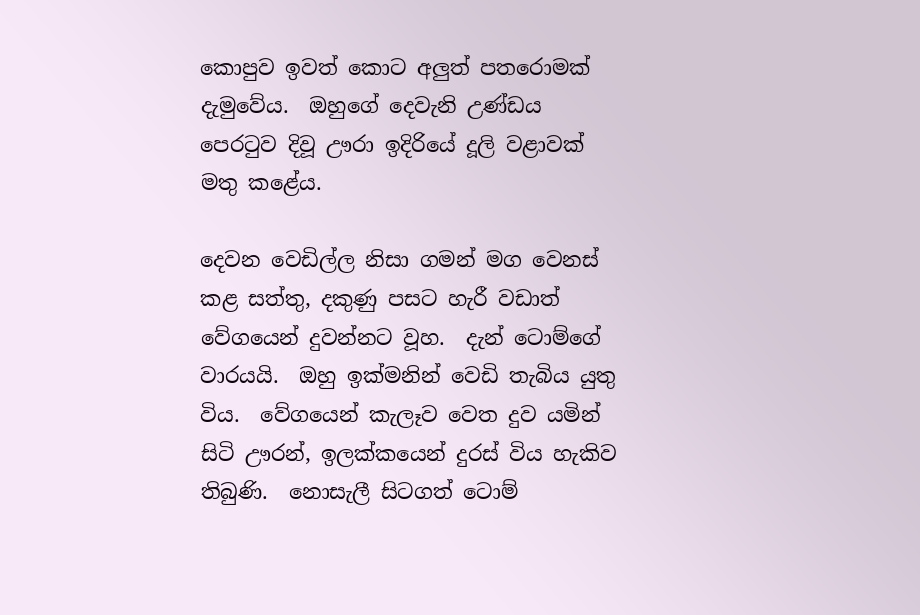කොපුව ඉවත් කොට අලුත් පතරොමක් දැමුවේය.  ඔහුගේ දෙවැනි උණ්ඩය පෙරටුව දිවූ ඌරා ඉදිරියේ දූලි වළාවක් මතු කළේය.

දෙවන වෙඩිල්ල නිසා ගමන් මග වෙනස් කළ සත්තු, දකුණු පසට හැරී වඩාත් වේගයෙන් දුවන්නට වූහ.  දැන් ටොම්ගේ වාරයයි.  ඔහු ඉක්මනින් වෙඩි තැබිය යුතු විය.  වේගයෙන් කැලෑව වෙත දුව යමින් සිටි ඌරන්, ඉලක්කයෙන් දුරස් විය හැකිව තිබුණි.  නොසැලී සිටගත් ටොම්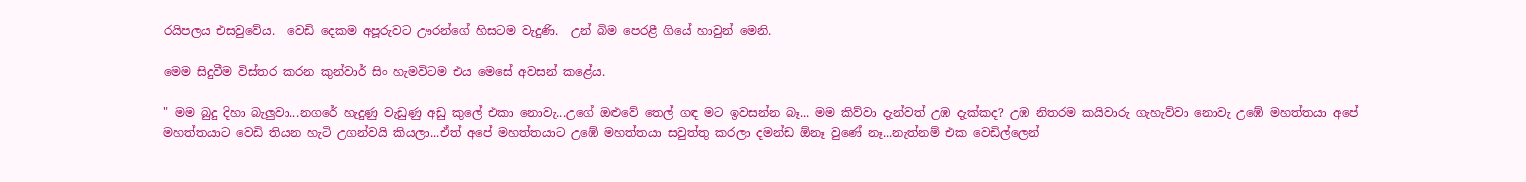රයිපලය එසවුවේය.  වෙඩි දෙකම අපූරුවට ඌරන්ගේ හිසටම වැදුණි.  උන් බිම පෙරළී ගියේ හාවුන් මෙනි.

මෙම සිදුවීම විස්තර කරන කුන්වාර් සිං හැමවිටම එය මෙසේ අවසන් කළේය.

" මම බුදු දිහා බැලුවා...නගරේ හැදුණු වැඩුණු අඩු කුලේ එකා නොවැ...උගේ ඔළුවේ තෙල් ගඳ මට ඉවසන්න බෑ... මම කිව්වා දැන්වත් උඹ දැක්කද? උඹ නිතරම කයිවාරු ගැහැව්වා නොවැ උඹේ මහත්තයා අපේ මහත්තයාට වෙඩි තියන හැටි උගන්වයි කියලා...ඒත් අපේ මහත්තයාට උඹේ මහත්තයා සවුත්තු කරලා දමන්ඩ ඕනෑ වුණේ නෑ...නැත්නම් එක වෙඩිල්ලෙන්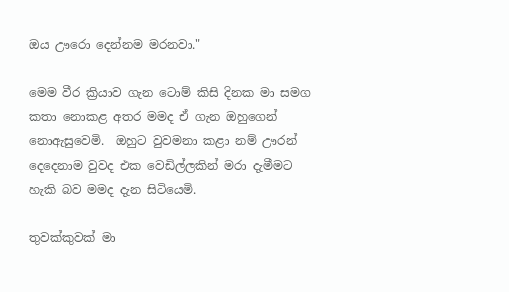ඔය ඌරො දෙන්නම මරනවා."

මෙම වීර ක්‍රියාව ගැන ටොම් කිසි දිනක මා සමග කතා නොකළ අතර මමද ඒ ගැන ඔහුගෙන් නොඇසුවෙමි.  ඔහුට වුවමනා කළා නම් ඌරන් දෙදෙනාම වුවද එක වෙඩිල්ලකින් මරා දැමීමට හැකි බව මමද දැන සිටියෙමි.

තුවක්කුවක් මා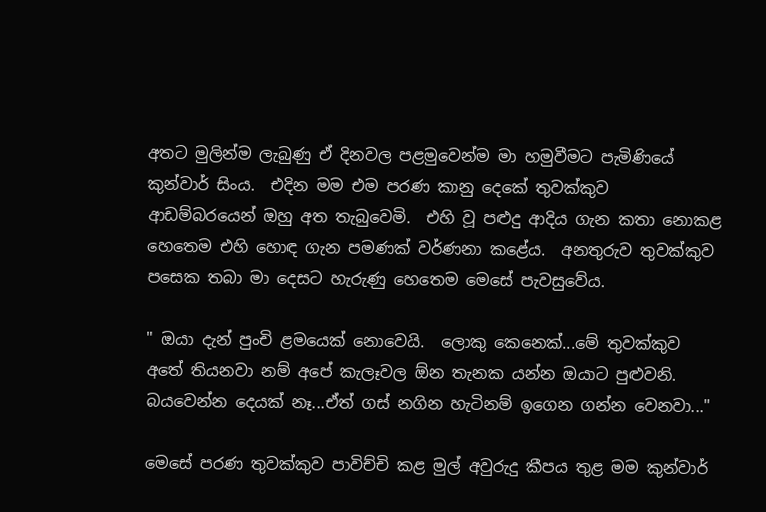අතට මුලින්ම ලැබුණු ඒ දිනවල පළමුවෙන්ම මා හමුවීමට පැමිණියේ කුන්වාර් සිංය.  එදින මම එම පරණ කානු දෙකේ තුවක්කුව ආඩම්බරයෙන් ඔහු අත තැබුවෙමි.  එහි වූ පළුදු ආදිය ගැන කතා නොකළ හෙතෙම එහි හොඳ ගැන පමණක් වර්ණනා කළේය.  අනතුරුව තුවක්කුව පසෙක තබා මා දෙසට හැරුණු හෙතෙම මෙසේ පැවසුවේය.

" ඔයා දැන් පුංචි ළමයෙක් නොවෙයි.  ලොකු කෙනෙක්...මේ තුවක්කුව අතේ තියනවා නම් අපේ කැලෑවල ඕන තැනක යන්න ඔයාට පුළුවනි.  බයවෙන්න දෙයක් නෑ...ඒත් ගස් නගින හැටිනම් ඉගෙන ගන්න වෙනවා..."

මෙසේ පරණ තුවක්කුව පාවිච්චි කළ මුල් අවුරුදු කීපය තුළ මම කුන්වාර්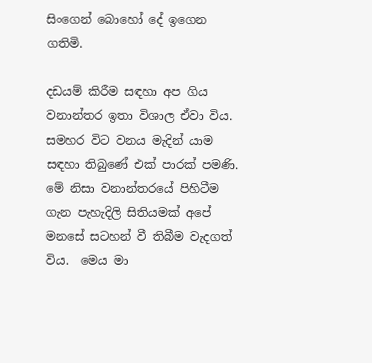සිංගෙන් බොහෝ දේ ඉගෙන ගතිමි.

දඩයම් කිරීම සඳහා අප ගිය වනාන්තර ඉතා විශාල ඒවා විය.  සමහර විට වනය මැදින් යාම සඳහා තිබුණේ එක් පාරක් පමණි.  මේ නිසා වනාන්තරයේ පිහිටීම ගැන පැහැදිලි සිතියමක් අපේ මනසේ සටහන් වී තිබීම වැදගත් විය.  මෙය මා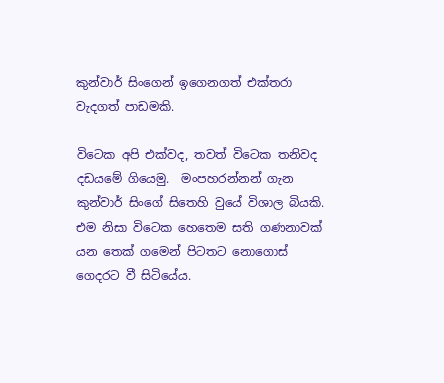කුන්වාර් සිංගෙන් ඉගෙනගත් එක්තරා වැදගත් පාඩමකි.

විටෙක අපි එක්වද, තවත් විටෙක තනිවද දඩයමේ ගියෙමු.  මංපහරන්නන් ගැන කුන්වාර් සිංගේ සිතෙහි වුයේ විශාල බියකි.  එම නිසා විටෙක හෙතෙම සති ගණනාවක් යන තෙක් ගමෙන් පිටතට නොගොස් ගෙදරට වී සිටියේය.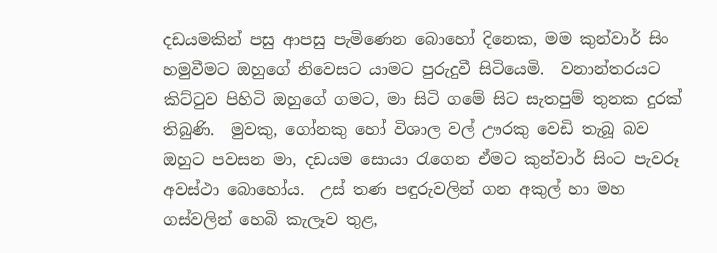දඩයමකින් පසු ආපසු පැමිණෙන බොහෝ දිනෙක, මම කුන්වාර් සිං හමුවීමට ඔහුගේ නිවෙසට යාමට පුරුදුවී සිටියෙමි.  වනාන්තරයට කිට්ටුව පිහිටි ඔහුගේ ගමට, මා සිටි ගමේ සිට සැතපුම් තුනක දුරක් තිබුණි.  මුවකු, ගෝනකු හෝ විශාල වල් ඌරකු වෙඩි තැබූ බව ඔහුට පවසන මා, දඩයම සොයා රැගෙන ඒමට කුන්වාර් සිංට පැවරූ අවස්ථා බොහෝය.  උස් තණ පඳුරුවලින් ගන අකුල් හා මහ ගස්වලින් හෙබි කැලෑව තුළ,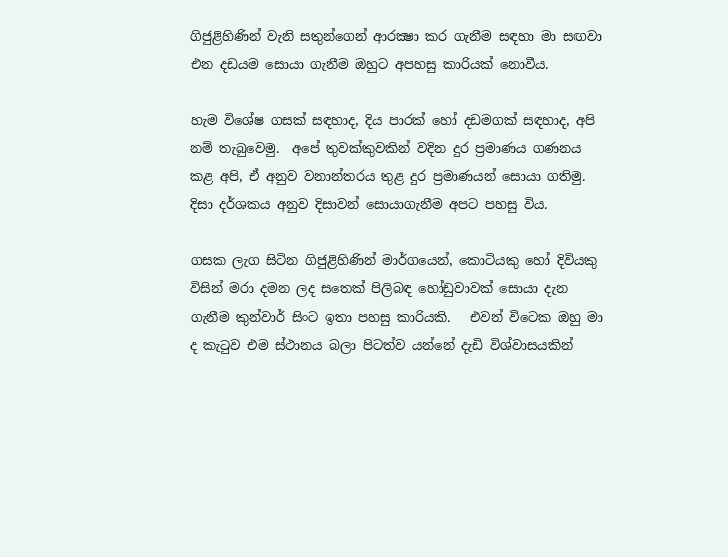ගිජුළිහිණින් වැනි සතුන්ගෙන් ආරක්‍ෂා කර ගැනීම සඳහා මා සඟවා එන දඩයම සොයා ගැනීම ඔහුට අපහසු කාරියක් නොවීය.

හැම විශේෂ ගසක් සඳහාද, දිය පාරක් හෝ දඩමගක් සඳහාද, අපි නම් තැබුවෙමු.  අපේ තුවක්කුවකින් වදින දුර ප්‍රමාණය ගණනය කළ අපි, ඒ අනුව වනාන්තරය තුළ දුර ප්‍රමාණයන් සොයා ගතිමු.  දිසා දර්ශකය අනුව දිසාවන් සොයාගැනීම අපට පහසු විය.

ගසක ලැග සිටින ගිජුළිහිණින් මාර්ගයෙන්, කොටියකු හෝ දිවියකු විසින් මරා දමන ලද සතෙක් පිලිබඳ හෝඩුවාවක් සොයා දැන ගැනීම කුන්වාර් සිංට ඉතා පහසු කාරියකි.   එවන් විටෙක ඔහු මා ද කැටුව එම ස්ථානය බලා පිටත්ව යන්නේ දැඩි විශ්වාසයකින්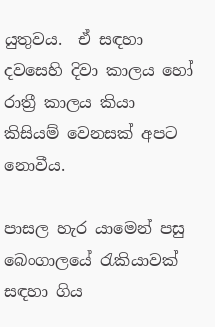යුතුවය.  ඒ සඳහා දවසෙහි දිවා කාලය හෝ රාත්‍රී කාලය කියා කිසියම් වෙනසක් අපට නොවීය.

පාසල හැර යාමෙන් පසු බෙංගාලයේ රැකියාවක් සඳහා ගිය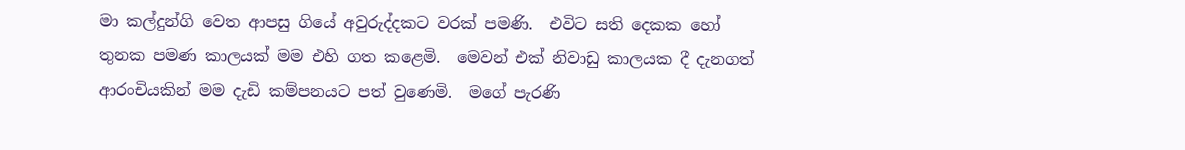මා කල්දුන්ගි වෙත ආපසු ගියේ අවුරුද්දකට වරක් පමණි.  එවිට සති දෙකක හෝ තුනක පමණ කාලයක් මම එහි ගත කළෙමි.  මෙවන් එක් නිවාඩු කාලයක දී දැනගත් ආරංචියකින් මම දැඩි කම්පනයට පත් වුණෙමි.  මගේ පැරණි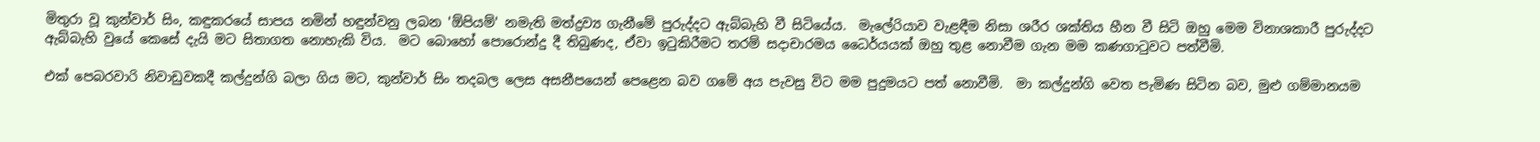මිතුරා වූ කුන්වාර් සිං, කඳුකරයේ සාපය නමින් හඳුන්වනු ලබන 'ඕපියම්' නමැති මත්ද්‍රව්‍ය ගැනීමේ පුරුද්දට ඇබ්බැහි වී සිටියේය.  මැලේරියාව වැළඳීම නිසා ශරීර ශක්තිය හීන වී සිටි ඔහු මෙම විනාශකාරී පුරුද්දට ඇබ්බැහි වුයේ කෙසේ දැයි මට සිතාගත නොහැකි විය.  මට බොහෝ පොරොන්දු දී තිබුණද, ඒවා ඉටුකිරීමට තරම් සදාචාරමය ධෛර්යයක් ඔහු තුළ නොවීම ගැන මම කණගාටුවට පත්වීමි.

එක් පෙබරවාරි නිවාඩුවකදී කල්දුන්ගි බලා ගිය මට, කුන්වාර් සිං තදබල ලෙස අසනීපයෙන් පෙළෙන බව ගමේ අය පැවසු විට මම පුදුමයට පත් නොවීමි.  මා කල්දුන්ගි වෙත පැමිණ සිටින බව, මුළු ගම්මානයම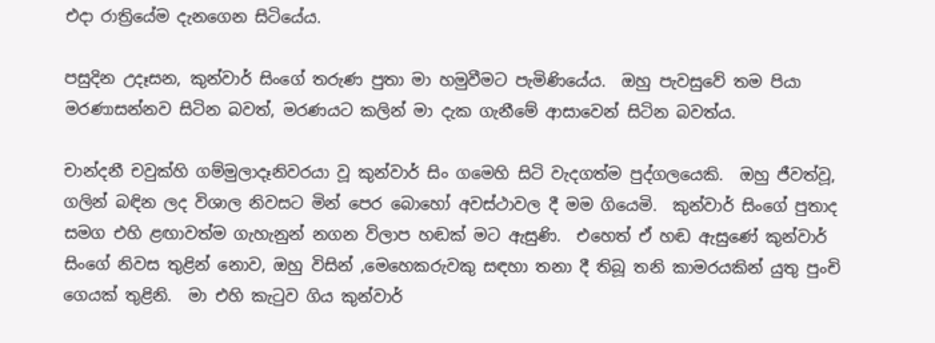එදා රාත්‍රියේම දැනගෙන සිටියේය.

පසුදින උදෑසන, කුන්වාර් සිංගේ තරුණ පුතා මා හමුවීමට පැමිණියේය.  ඔහු පැවසුවේ තම පියා මරණාසන්නව සිටින බවත්, මරණයට කලින් මා දැක ගැනීමේ ආසාවෙන් සිටින බවත්ය.

චාන්දනී චවුක්හි ගම්මුලාදෑනිවරයා වූ කුන්වාර් සිං ගමෙහි සිටි වැදගත්ම පුද්ගලයෙකි.  ඔහු ජීවත්වූ, ගලින් බඳින ලද විශාල නිවසට මින් පෙර බොහෝ අවස්ථාවල දී මම ගියෙමි.  කුන්වාර් සිංගේ පුතාද සමග එහි ළඟාවත්ම ගැහැනුන් නගන විලාප හඬක් මට ඇසුණි.  එහෙත් ඒ හඬ ඇසුණේ කුන්වාර් සිංගේ නිවස තුළින් නොව, ඔහු විසින් ,මෙහෙකරුවකු සඳහා තනා දී තිබූ තනි කාමරයකින් යුතු පුංචි ගෙයක් තුළිනි.  මා එහි කැටුව ගිය කුන්වාර්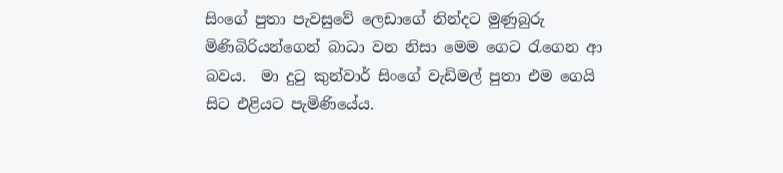සිංගේ පුතා පැවසුවේ ලෙඩාගේ නින්දට මුණුබුරු මිණිබිරියන්ගෙන් බාධා වන නිසා මෙම ගෙට රැගෙන ආ බවය.  මා දුටු කුන්වාර් සිංගේ වැඩිමල් පුතා එම ගෙයි සිට එළියට පැමිණියේය.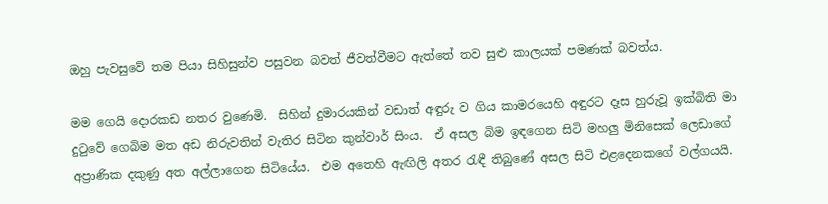ඔහු පැවසුවේ තම පියා සිහිසුන්ව පසුවන බවත් ජීවත්වීමට ඇත්තේ තව සුළු කාලයක් පමණක් බවත්ය.

මම ගෙයි දොරකඩ නතර වුණෙමි.  සිහින් දුමාරයකින් වඩාත් අඳුරු ව ගිය කාමරයෙහි අඳුරට දෑස හුරුවූ ඉක්බිති මා දුටුවේ ගෙබිම මත අඩ නිරුවතින් වැතිර සිටින කුන්වාර් සිංය.  ඒ අසල බිම ඉඳගෙන සිටි මහලු මිනිසෙක් ලෙඩාගේ අප්‍රාණික දකුණු අත අල්ලාගෙන සිටියේය.  එම අතෙහි ඇඟිලි අතර රැඳී තිබුණේ අසල සිටි එළදෙනකගේ වල්ගයයි.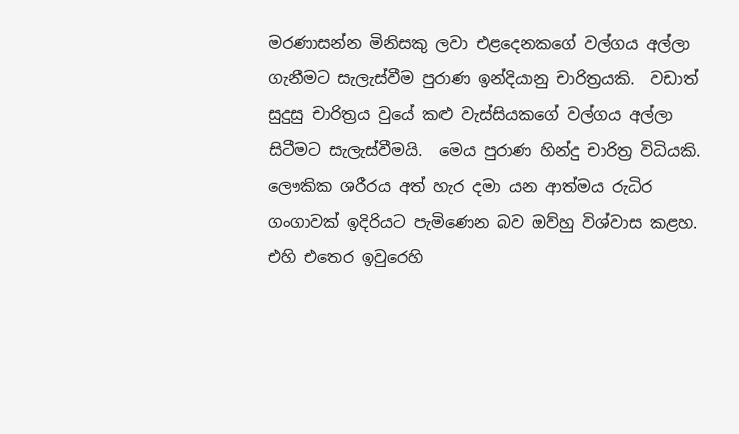මරණාසන්න මිනිසකු ලවා එළදෙනකගේ වල්ගය අල්ලා ගැනීමට සැලැස්වීම පුරාණ ඉන්දියානු චාරිත්‍රයකි.  වඩාත් සුදුසු චාරිත්‍රය වුයේ කළු වැස්සියකගේ වල්ගය අල්ලා සිටීමට සැලැස්වීමයි.  මෙය පුරාණ හින්දු චාරිත්‍ර විධියකි.  ලෞකික ශරීරය අත් හැර දමා යන ආත්මය රුධිර ගංගාවක් ඉදිරියට පැමිණෙන බව ඔව්හු විශ්වාස කළහ.  එහි එතෙර ඉවුරෙහි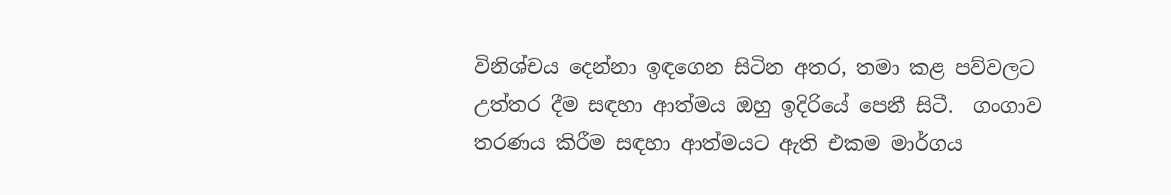විනිශ්චය දෙන්නා ඉඳගෙන සිටින අතර, තමා කළ පව්වලට උත්තර දීම සඳහා ආත්මය ඔහු ඉදිරියේ පෙනී සිටී.  ගංගාව තරණය කිරීම සඳහා ආත්මයට ඇති එකම මාර්ගය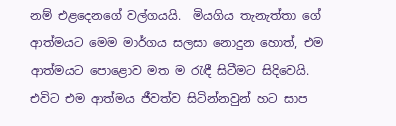නම් එළදෙනගේ වල්ගයයි.  මියගිය තැනැත්තා ගේ ආත්මයට මෙම මාර්ගය සලසා නොදුන හොත්, එම ආත්මයට පොළොව මත ම රැඳී සිටීමට සිදිවෙයි.  එවිට එම ආත්මය ජීවත්ව සිටින්නවුන් හට සාප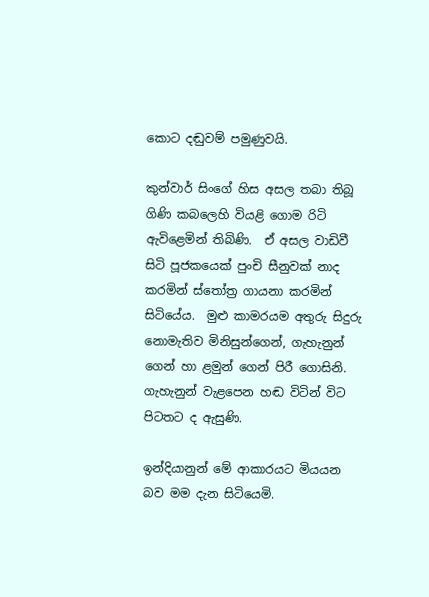කොට දඬුවම් පමුණුවයි.

කුන්වාර් සිංගේ හිස අසල තබා තිබූ ගිණි කබලෙහි වියළි ගොම රිටි ඇවිළෙමින් තිබිණි.  ඒ අසල වාඩිවී සිටි පූජකයෙක් පුංචි සීනුවක් නාද කරමින් ස්තෝත්‍ර ගායනා කරමින් සිටියේය.  මුළු කාමරයම අතුරු සිදුරු නොමැතිව මිනිසුන්ගෙන්, ගැහැනුන් ගෙන් හා ළමුන් ගෙන් පිරී ගොසිනි.  ගැහැනුන් වැළපෙන හඬ විටින් විට පිටතට ද ඇසුණි.

ඉන්දියානුන් මේ ආකාරයට මියයන බව මම දැන සිටියෙමි.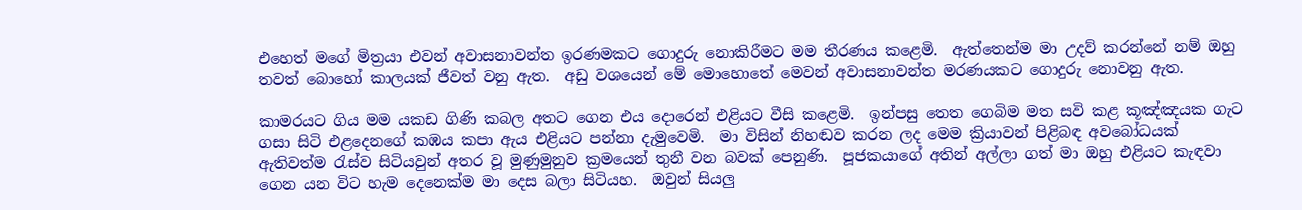එහෙත් මගේ මිත්‍රයා එවන් අවාසනාවන්ත ඉරණමකට ගොදුරු නොකිරීමට මම තීරණය කළෙමි.  ඇත්තෙන්ම මා උදව් කරන්නේ නම් ඔහු තවත් බොහෝ කාලයක් ජීවත් වනු ඇත.  අඩු වශයෙන් මේ මොහොතේ මෙවන් අවාසනාවන්ත මරණයකට ගොදුරු නොවනු ඇත.

කාමරයට ගිය මම යකඩ ගිණි කබල අතට ගෙන එය දොරෙන් එළියට වීසි කළෙමි.  ඉන්පසු තෙත ගෙබිම මත සවි කළ කූඤ්ඤයක ගැට ගසා සිටි එළදෙනගේ කඹය කපා ඇය එළියට පන්නා දැමුවෙමි.  මා විසින් නිහඬව කරන ලද මෙම ක්‍රියාවන් පිළිබඳ අවබෝධයක් ඇතිවත්ම රැස්ව සිටියවුන් අතර වූ මුණුමුනුව ක්‍රමයෙන් තුනී වන බවක් පෙනුණි.  පූජකයාගේ අතින් අල්ලා ගත් මා ඔහු එළියට කැඳවා ගෙන යන විට හැම දෙනෙක්ම මා දෙස බලා සිටියහ.  ඔවුන් සියලු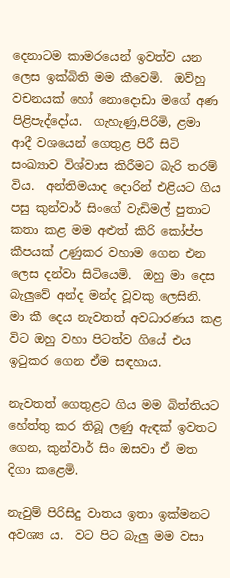දෙනාටම කාමරයෙන් ඉවත්ව යන ලෙස ඉක්බිති මම කීවෙමි.  ඔව්හු වචනයක් හෝ නොදොඩා මගේ අණ පිළිපැද්දෝය.  ගැහැණු,පිරිමි, ළමා ආදී වශයෙන් ගෙතුළ පිරී සිටි සංඛ්‍යාව විශ්වාස කිරීමට බැරි තරම් විය.  අන්තිමයාද දොරින් එළියට ගිය පසු කුන්වාර් සිංගේ වැඩිමල් පුතාට කතා කළ මම අළුත් කිරි කෝප්ප කීපයක් උණුකර වහාම ගෙන එන ලෙස දන්වා සිටියෙමි.  ඔහු මා දෙස බැලුවේ අන්ද මන්ද වූවකු ලෙසිනි.  මා කී දෙය නැවතත් අවධාරණය කළ විට ඔහු වහා පිටත්ව ගියේ එය ඉටුකර ගෙන ඒම සඳහාය.

නැවතත් ගෙතුළට ගිය මම බිත්තියට හේත්තු කර තිබූ ලණු ඇඳක් ඉවතට ගෙන, කුන්වාර් සිං ඔසවා ඒ මත දිගා කළෙමි.

නැවුම් පිරිසිදු වාතය ඉතා ඉක්මනට අවශ්‍ය ය.  වට පිට බැලු මම වසා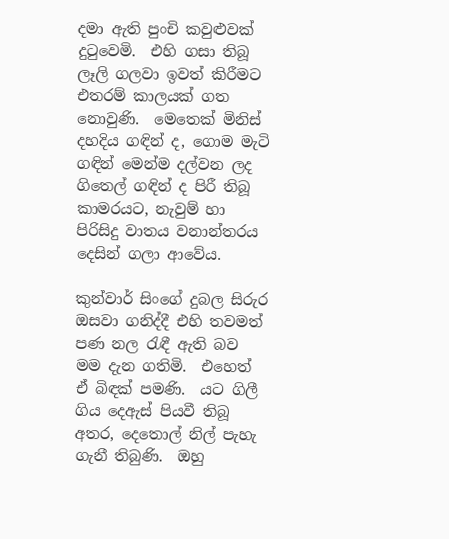දමා ඇති පුංචි කවුළුවක් දුටුවෙමි.  එහි ගසා තිබූ ලෑලි ගලවා ඉවත් කිරීමට එතරම් කාලයක් ගත නොවුණි.  මෙතෙක් මිනිස් දහදිය ගඳින් ද, ගොම මැටි ගඳින් මෙන්ම දල්වන ලද ගිතෙල් ගඳින් ද පිරී තිබූ කාමරයට, නැවුම් හා පිරිසිදු වාතය වනාන්තරය දෙසින් ගලා ආවේය.

කුන්වාර් සිංගේ දුබල සිරුර ඔසවා ගනිද්දී එහි තවමත් පණ නල රැඳී ඇති බව මම දැන ගතිමි.  එහෙත් ඒ බිඳක් පමණි.  යට ගිලී ගිය දෙඇස් පියවී තිබූ අතර, දෙතොල් නිල් පැහැ ගැනී තිබුණි.  ඔහු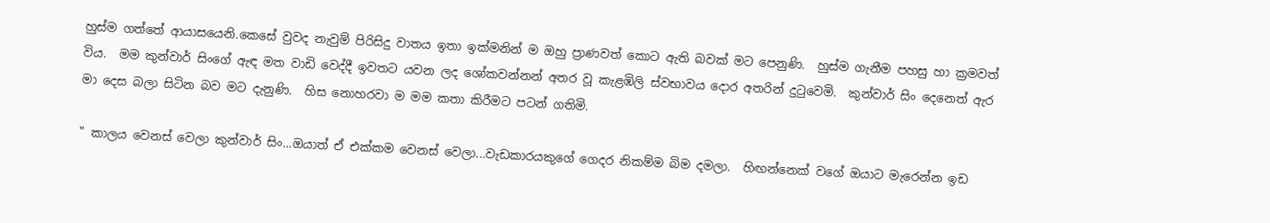හුස්ම ගත්තේ ආයාසයෙනි.කෙසේ වුවද නැවුම් පිරිසිදු වාතය ඉතා ඉක්මනින් ම ඔහු ප්‍රාණවත් කොට ඇති බවක් මට පෙනුණි.  හුස්ම ගැනීම පහසු හා ක්‍රමවත් විය.  මම කුන්වාර් සිංගේ ඇඳ මත වාඩි වෙද්දී ඉවතට යවන ලද ශෝකවන්නන් අතර වූ කැළඹිලි ස්වභාවය දොර අතරින් දුටුවෙමි.  කුන්වාර් සිං දෙනෙත් ඇර මා දෙස බලා සිටින බව මට දැනුණි.  හිස නොහරවා ම මම කතා කිරීමට පටන් ගතිමි.

" කාලය වෙනස් වෙලා කුන්වාර් සිං...ඔයාත් ඒ එක්කම වෙනස් වෙලා...වැඩකාරයකුගේ ගෙදර නිකම්ම බිම දමලා.  හිඟන්නෙක් වගේ ඔයාට මැරෙන්න ඉඩ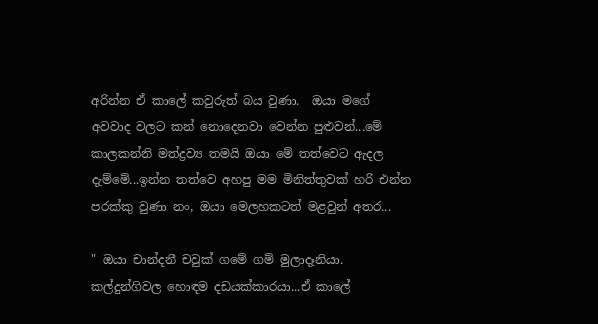අරින්න ඒ කාලේ කවුරුත් බය වුණා.  ඔයා මගේ අවවාද වලට කන් නොදෙනවා වෙන්න පුළුවන්...මේ කාලකන්නි මත්ද්‍රව්‍ය තමයි ඔයා මේ තත්වෙට ඇදල දැම්මේ...ඉන්න තත්වෙ අහපු මම මිනිත්තුවක් හරි එන්න පරක්කු වුණා නං, ඔයා මෙලහකටත් මළවුන් අතර...

" ඔයා චාන්දනී චවුක් ගමේ ගම් මුලාදෑනියා.  කල්දුන්ගිවල හොඳම දඩයක්කාරයා...ඒ කාලේ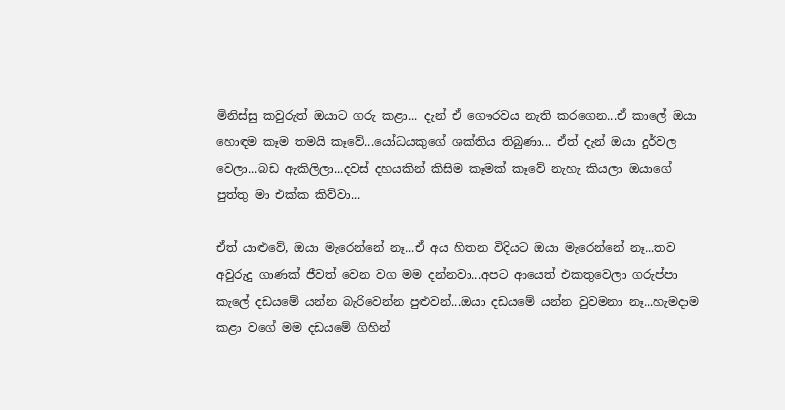මිනිස්සු කවුරුත් ඔයාට ගරු කළා... දැන් ඒ ගෞරවය නැති කරගෙන...ඒ කාලේ ඔයා හොඳම කෑම තමයි කෑවේ...යෝධයකුගේ ශක්තිය තිබුණා... ඒත් දැන් ඔයා දුර්වල වෙලා...බඩ ඇකිලිලා...දවස් දහයකින් කිසිම කෑමක් කෑවේ නැහැ කියලා ඔයාගේ පුත්තු මා එක්ක කිව්වා...

ඒත් යාළුවේ, ඔයා මැරෙන්නේ නෑ...ඒ අය හිතන විදියට ඔයා මැරෙන්නේ නෑ...තව අවුරුදු ගාණක් ජීවත් වෙන වග මම දන්නවා...අපට ආයෙත් එකතුවෙලා ගරුප්පා කැලේ දඩයමේ යන්න බැරිවෙන්න පුළුවන්...ඔයා දඩයමේ යන්න වුවමනා නෑ...හැමදාම කළා වගේ මම දඩයමේ ගිහින්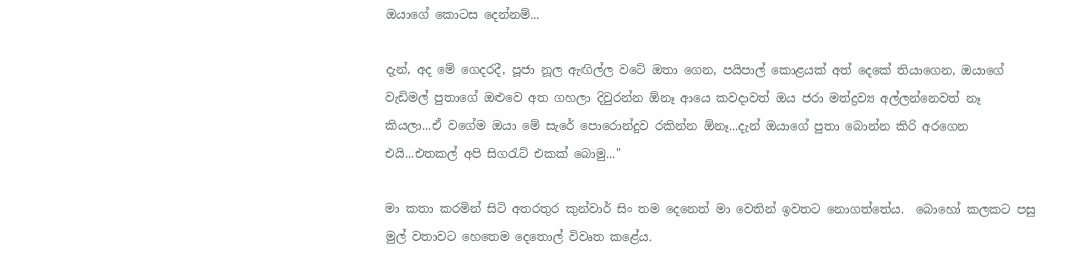ඔයාගේ කොටස දෙන්නම්...

දැන්, අද මේ ගෙදරදී, පූජා නූල ඇඟිල්ල වටේ ඔතා ගෙන, පයිපාල් කොළයක් අත් දෙකේ තියාගෙන, ඔයාගේ වැඩිමල් පුතාගේ ඔළුවෙ අත ගහලා දිවුරන්න ඕනෑ ආයෙ කවදාවත් ඔය ජරා මත්ද්‍රව්‍ය අල්ලන්නෙවත් නෑ කියලා...ඒ වගේම ඔයා මේ සැරේ පොරොන්දුව රකින්න ඕනෑ...දැන් ඔයාගේ පුතා බොන්න කිරි අරගෙන එයි...එතකල් අපි සිගරැට් එකක් බොමු..."

මා කතා කරමින් සිටි අතරතුර කුන්වාර් සිං තම දෙනෙත් මා වෙතින් ඉවතට නොගත්තේය.  බොහෝ කලකට පසු මුල් වතාවට හෙතෙම දෙතොල් විවෘත කළේය.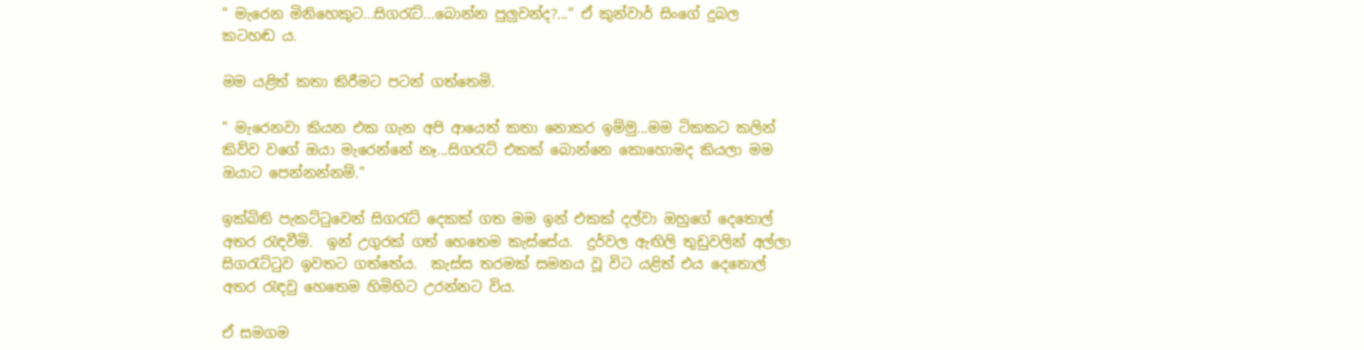" මැරෙන මිනිහෙකුට...සිගරැට්...බොන්න පුලුවන්ද?..." ඒ කුන්වාර් සිංගේ දුබල කටහඬ ය.

මම යළිත් කතා කිරීමට පටන් ගත්තෙමි.

" මැරෙනවා කියන එක ගැන අපි ආයෙත් කතා නොකර ඉම්මු...මම ටිකකට කලින් කිව්ව වගේ ඔයා මැරෙන්නේ නෑ...සිගරැට් එකක් බොන්නෙ කොහොමද කියලා මම ඔයාට පෙන්නන්නම්."

ඉක්බිති පැකට්ටුවෙන් සිගරැට් දෙකක් ගත මම ඉන් එකක් දල්වා ඔහුගේ දෙතොල් අතර රැඳවීමි.  ඉන් උගුරක් ගත් හෙතෙම කැස්සේය.  දුර්වල ඇඟිලි තුඩුවලින් අල්ලා සිගරැට්ටුව ඉවතට ගත්තේය.  කැස්ස තරමක් සමනය වූ විට යළිත් එය දෙතොල් අතර රැඳවු හෙතෙම හිමිහිට උරන්නට විය.

ඒ සමගම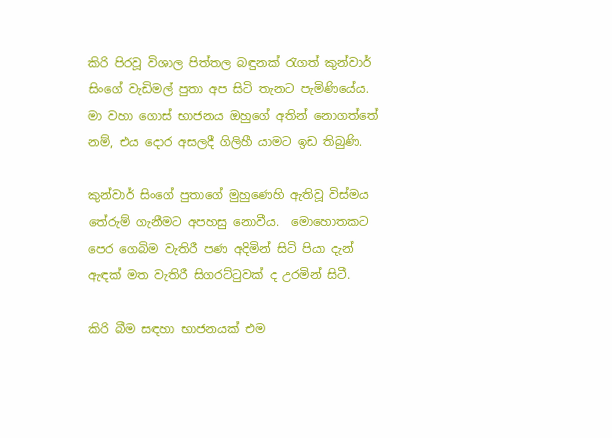කිරි පිරවූ විශාල පිත්තල බඳුනක් රැගත් කුන්වාර් සිංගේ වැඩිමල් පුතා අප සිටි තැනට පැමිණියේය.  මා වහා ගොස් භාජනය ඔහුගේ අතින් නොගත්තේ නම්, එය දොර අසලදී ගිලිහී යාමට ඉඩ තිබුණි.

කුන්වාර් සිංගේ පුතාගේ මුහුණෙහි ඇතිවූ විස්මය තේරුම් ගැනීමට අපහසු නොවීය.  මොහොතකට පෙර ගෙබිම වැතිරී පණ අදිමින් සිටි පියා දැන් ඇඳක් මත වැතිරී සිගරට්ටුවක් ද උරමින් සිටී.

කිරි බීම සඳහා භාජනයක් එම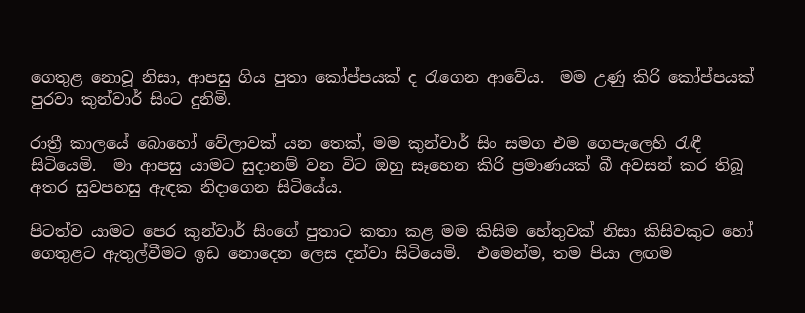ගෙතුළ නොවූ නිසා, ආපසු ගිය පුතා කෝප්පයක් ද රැගෙන ආවේය.  මම උණු කිරි කෝප්පයක් පුරවා කුන්වාර් සිංට දුනිමි.

රාත්‍රී කාලයේ බොහෝ වේලාවක් යන තෙක්, මම කුන්වාර් සිං සමග එම ගෙපැලෙහි රැඳී සිටියෙමි.  මා ආපසු යාමට සුදානම් වන විට ඔහු සෑහෙන කිරි ප්‍රමාණයක් බී අවසන් කර තිබූ අතර සුවපහසු ඇඳක නිදාගෙන සිටියේය.

පිටත්ව යාමට පෙර කුන්වාර් සිංගේ පුතාට කතා කළ මම කිසිම හේතුවක් නිසා කිසිවකුට හෝ ගෙතුළට ඇතුල්වීමට ඉඩ නොදෙන ලෙස දන්වා සිටියෙමි.  එමෙන්ම, තම පියා ලඟම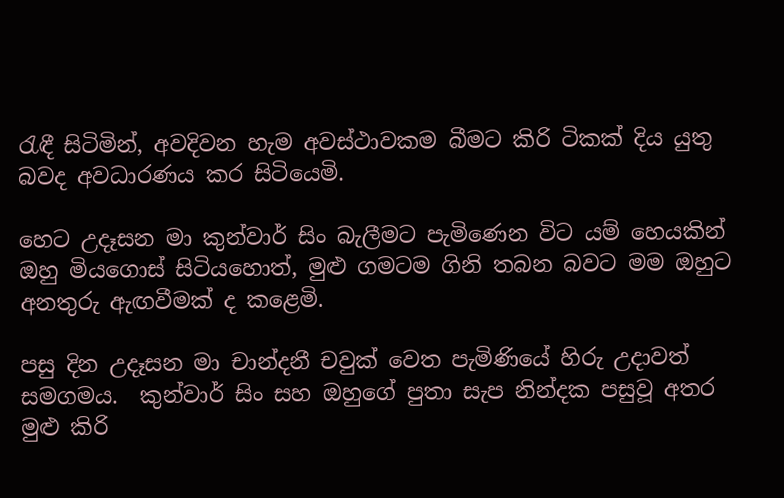රැඳී සිටිමින්, අවදිවන හැම අවස්ථාවකම බීමට කිරි ටිකක් දිය යුතු බවද අවධාරණය කර සිටියෙමි.

හෙට උදෑසන මා කුන්වාර් සිං බැලීමට පැමිණෙන විට යම් හෙයකින් ඔහු මියගොස් සිටියහොත්, මුළු ගමටම ගිනි තබන බවට මම ඔහුට අනතුරු ඇඟවීමක් ද කළෙමි.

පසු දින උදෑසන මා චාන්දනී චවුක් වෙත පැමිණියේ හිරු උදාවත් සමගමය.  කුන්වාර් සිං සහ ඔහුගේ පුතා සැප නින්දක පසුවූ අතර මුළු කිරි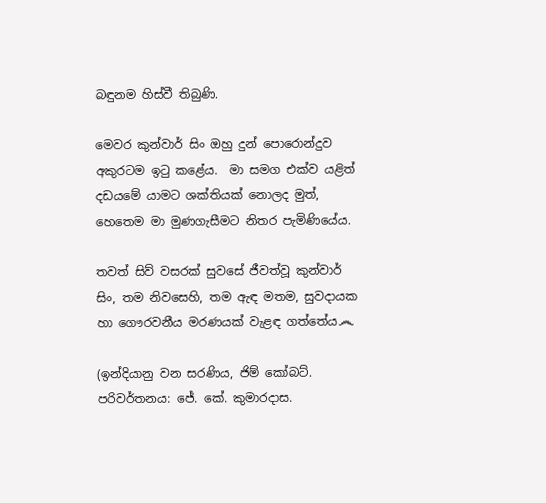බඳුනම හිස්වී තිබුණි.

මෙවර කුන්වාර් සිං ඔහු දුන් පොරොන්දුව අකුරටම ඉටු කළේය.  මා සමග එක්ව යළිත් දඩයමේ යාමට ශක්තියක් නොලද මුත්, හෙතෙම මා මුණගැසීමට නිතර පැමිණියේය.

තවත් සිව් වසරක් සුවසේ ජීවත්වූ කුන්වාර් සිං, තම නිවසෙහි, තම ඇඳ මතම, සුවදායක හා ගෞරවනීය මරණයක් වැළඳ ගත්තේය෴

(ඉන්දියානු වන සරණිය, ජිම් කෝබට්. පරිවර්තනය: ජේ. කේ. කුමාරදාස.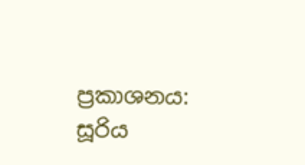ප්‍රකාශනය: සූරිය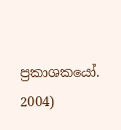ප්‍රකාශකයෝ. 2004)